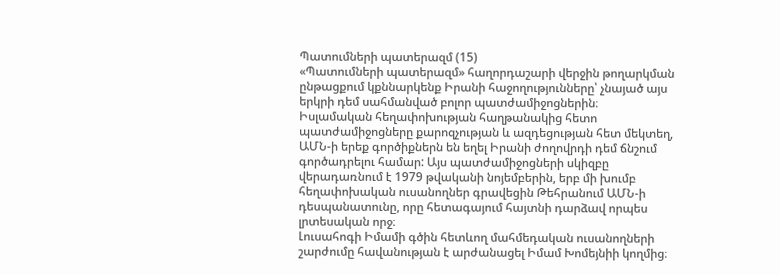Պատումների պատերազմ (15)
«Պատումների պատերազմ» հաղորդաշարի վերջին թողարկման ընթացքում կքննարկենք Իրանի հաջողությունները՝ չնայած այս երկրի դեմ սահմանված բոլոր պատժամիջոցներին։
Իսլամական հեղափոխության հաղթանակից հետո պատժամիջոցները քարոզչության և ազդեցության հետ մեկտեղ, ԱՄՆ-ի երեք գործիքներն են եղել Իրանի ժողովրդի դեմ ճնշում գործադրելու համար: Այս պատժամիջոցների սկիզբը վերադառնում է 1979 թվականի նոյեմբերին, երբ մի խումբ հեղափոխական ուսանողներ գրավեցին Թեհրանում ԱՄՆ-ի դեսպանատունը, որը հետագայում հայտնի դարձավ որպես լրտեսական որջ։
Լուսահոգի Իմամի գծին հետևող մահմեդական ուսանողների շարժումը հավանության է արժանացել Իմամ Խոմեյնիի կողմից։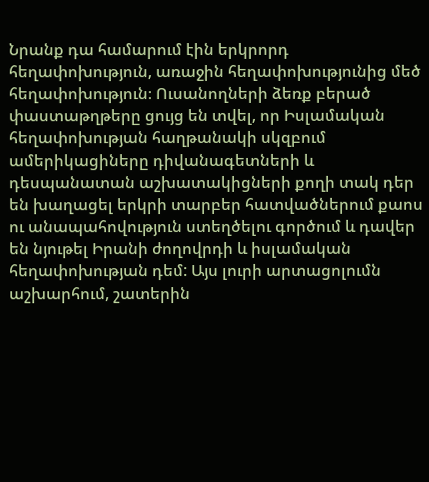Նրանք դա համարում էին երկրորդ հեղափոխություն, առաջին հեղափոխությունից մեծ հեղափոխություն։ Ուսանողների ձեռք բերած փաստաթղթերը ցույց են տվել, որ Իսլամական հեղափոխության հաղթանակի սկզբում ամերիկացիները դիվանագետների և դեսպանատան աշխատակիցների քողի տակ դեր են խաղացել երկրի տարբեր հատվածներում քաոս ու անապահովություն ստեղծելու գործում և դավեր են նյութել Իրանի ժողովրդի և իսլամական հեղափոխության դեմ: Այս լուրի արտացոլումն աշխարհում, շատերին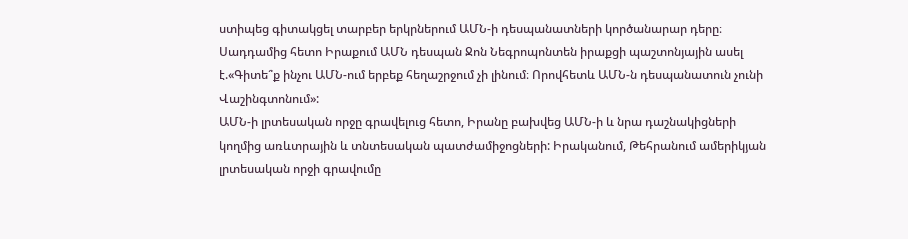ստիպեց գիտակցել տարբեր երկրներում ԱՄՆ-ի դեսպանատների կործանարար դերը։
Սադդամից հետո Իրաքում ԱՄՆ դեսպան Ջոն Նեգրոպոնտեն իրաքցի պաշտոնյային ասել է.«Գիտե՞ք ինչու ԱՄՆ-ում երբեք հեղաշրջում չի լինում։ Որովհետև ԱՄՆ-ն դեսպանատուն չունի Վաշինգտոնում»:
ԱՄՆ-ի լրտեսական որջը գրավելուց հետո, Իրանը բախվեց ԱՄՆ-ի և նրա դաշնակիցների կողմից առևտրային և տնտեսական պատժամիջոցների: Իրականում, Թեհրանում ամերիկյան լրտեսական որջի գրավումը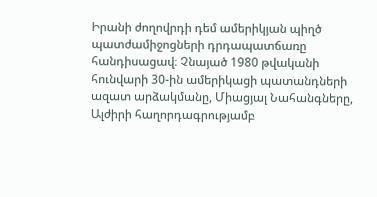Իրանի ժողովրդի դեմ ամերիկյան պիղծ պատժամիջոցների դրդապատճառը հանդիսացավ։ Չնայած 1980 թվականի հունվարի 30-ին ամերիկացի պատանդների ազատ արձակմանը, Միացյալ Նահանգները, Ալժիրի հաղորդագրությամբ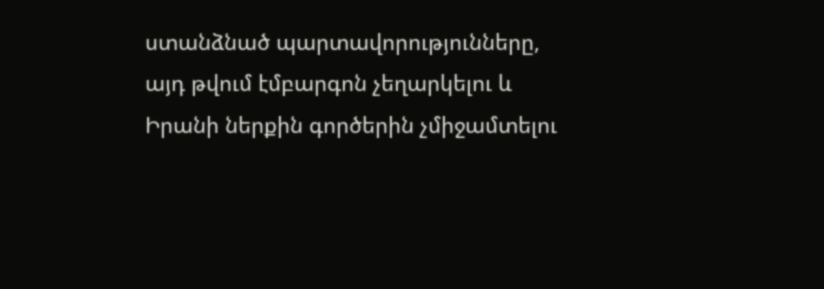ստանձնած պարտավորությունները, այդ թվում էմբարգոն չեղարկելու և Իրանի ներքին գործերին չմիջամտելու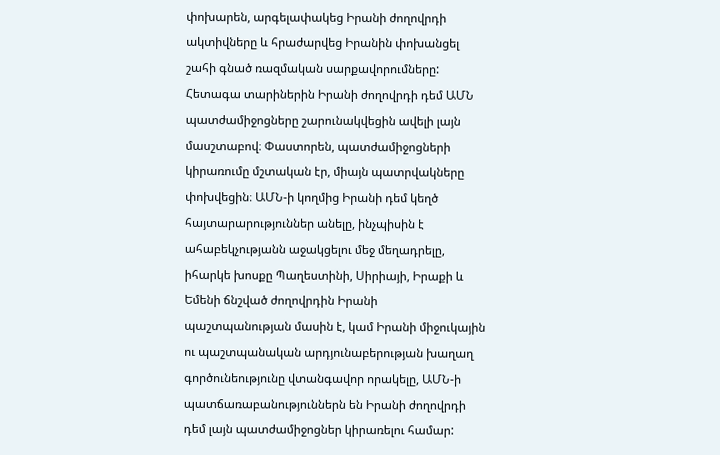փոխարեն, արգելափակեց Իրանի ժողովրդի ակտիվները և հրաժարվեց Իրանին փոխանցել շահի գնած ռազմական սարքավորումները:
Հետագա տարիներին Իրանի ժողովրդի դեմ ԱՄՆ պատժամիջոցները շարունակվեցին ավելի լայն մասշտաբով։ Փաստորեն, պատժամիջոցների կիրառումը մշտական էր, միայն պատրվակները փոխվեցին։ ԱՄՆ-ի կողմից Իրանի դեմ կեղծ հայտարարություններ անելը, ինչպիսին է ահաբեկչությանն աջակցելու մեջ մեղադրելը, իհարկե խոսքը Պաղեստինի, Սիրիայի, Իրաքի և Եմենի ճնշված ժողովրդին Իրանի պաշտպանության մասին է, կամ Իրանի միջուկային ու պաշտպանական արդյունաբերության խաղաղ գործունեությունը վտանգավոր որակելը, ԱՄՆ-ի պատճառաբանություններն են Իրանի ժողովրդի դեմ լայն պատժամիջոցներ կիրառելու համար: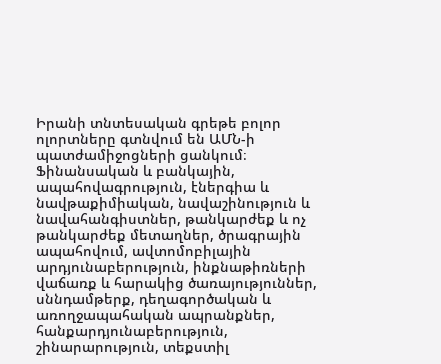Իրանի տնտեսական գրեթե բոլոր ոլորտները գտնվում են ԱՄՆ-ի պատժամիջոցների ցանկում։ Ֆինանսական և բանկային, ապահովագրություն, էներգիա և նավթաքիմիական, նավաշինություն և նավահանգիստներ, թանկարժեք և ոչ թանկարժեք մետաղներ, ծրագրային ապահովում, ավտոմոբիլային արդյունաբերություն, ինքնաթիռների վաճառք և հարակից ծառայություններ, սննդամթերք, դեղագործական և առողջապահական ապրանքներ, հանքարդյունաբերություն, շինարարություն, տեքստիլ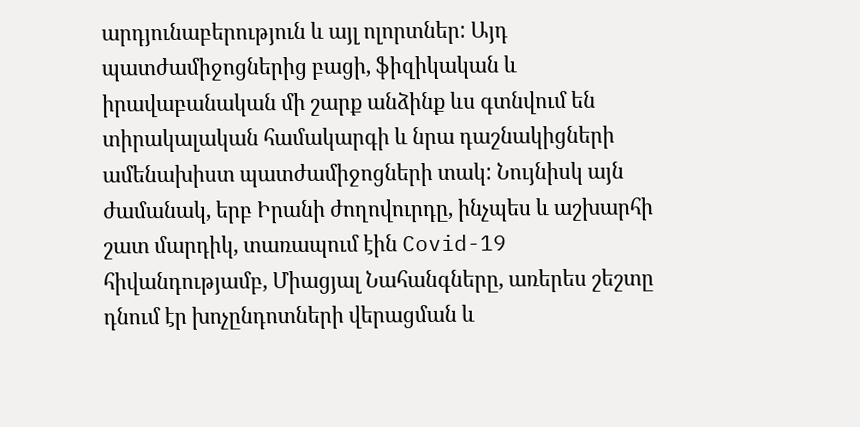արդյունաբերություն և այլ ոլորտներ: Այդ պատժամիջոցներից բացի, ֆիզիկական և իրավաբանական մի շարք անձինք ևս գտնվում են տիրակալական համակարգի և նրա դաշնակիցների ամենախիստ պատժամիջոցների տակ: Նույնիսկ այն ժամանակ, երբ Իրանի ժողովուրդը, ինչպես և աշխարհի շատ մարդիկ, տառապում էին Covid-19 հիվանդությամբ, Միացյալ Նահանգները, առերես շեշտը դնում էր խոչընդոտների վերացման և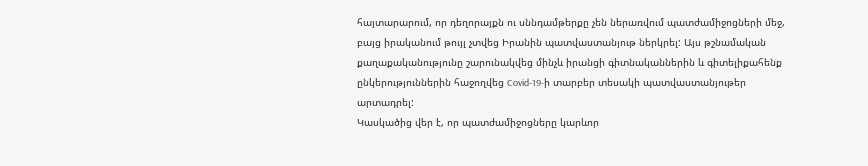հայտարարում, որ դեղորայքն ու սննդամթերքը չեն ներառվում պատժամիջոցների մեջ, բայց իրականում թույլ չտվեց Իրանին պատվաստանյութ ներկրել: Այս թշնամական քաղաքականությունը շարունակվեց մինչև իրանցի գիտնականներին և գիտելիքահենք ընկերություններին հաջողվեց Covid-19-ի տարբեր տեսակի պատվաստանյութեր արտադրել:
Կասկածից վեր է, որ պատժամիջոցները կարևոր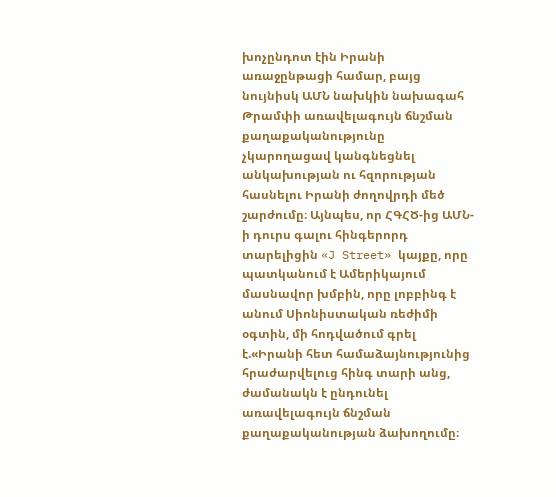խոչընդոտ էին Իրանի առաջընթացի համար, բայց նույնիսկ ԱՄՆ նախկին նախագահ Թրամփի առավելագույն ճնշման քաղաքականությունը չկարողացավ կանգնեցնել անկախության ու հզորության հասնելու Իրանի ժողովրդի մեծ շարժումը։ Այնպես, որ ՀԳՀԾ-ից ԱՄՆ-ի դուրս գալու հինգերորդ տարելիցին «J Street» կայքը, որը պատկանում է Ամերիկայում մասնավոր խմբին, որը լոբբինգ է անում Սիոնիստական ռեժիմի օգտին, մի հոդվածում գրել է.«Իրանի հետ համաձայնությունից հրաժարվելուց հինգ տարի անց, ժամանակն է ընդունել առավելագույն ճնշման քաղաքականության ձախողումը։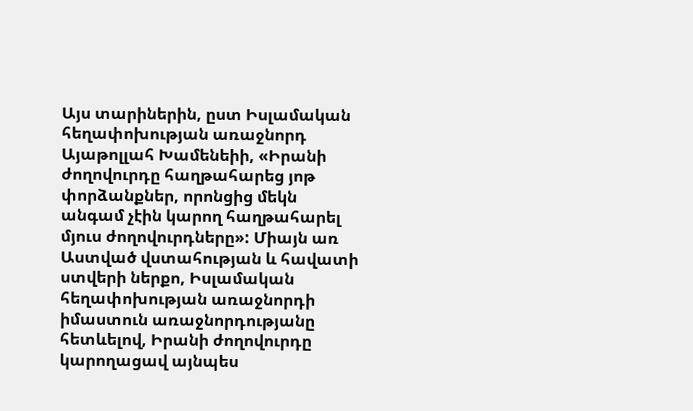Այս տարիներին, ըստ Իսլամական հեղափոխության առաջնորդ Այաթոլլահ Խամենեիի, «Իրանի ժողովուրդը հաղթահարեց յոթ փորձանքներ, որոնցից մեկն անգամ չէին կարող հաղթահարել մյուս ժողովուրդները»: Միայն առ Աստված վստահության և հավատի ստվերի ներքո, Իսլամական հեղափոխության առաջնորդի իմաստուն առաջնորդությանը հետևելով, Իրանի ժողովուրդը կարողացավ այնպես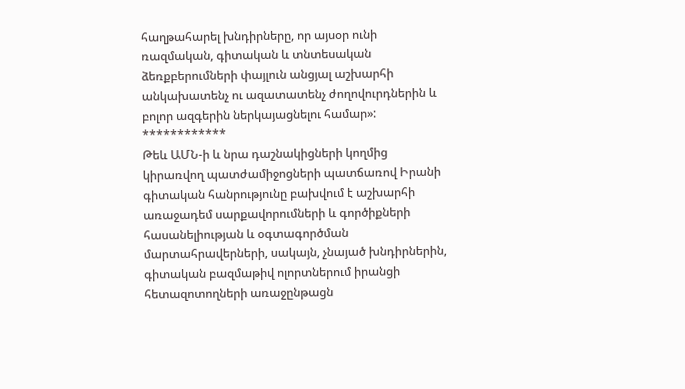հաղթահարել խնդիրները, որ այսօր ունի ռազմական, գիտական և տնտեսական ձեռքբերումների փայլուն անցյալ աշխարհի անկախատենչ ու ազատատենչ ժողովուրդներին և բոլոր ազգերին ներկայացնելու համար»:
************
Թեև ԱՄՆ-ի և նրա դաշնակիցների կողմից կիրառվող պատժամիջոցների պատճառով Իրանի գիտական հանրությունը բախվում է աշխարհի առաջադեմ սարքավորումների և գործիքների հասանելիության և օգտագործման մարտահրավերների, սակայն, չնայած խնդիրներին, գիտական բազմաթիվ ոլորտներում իրանցի հետազոտողների առաջընթացն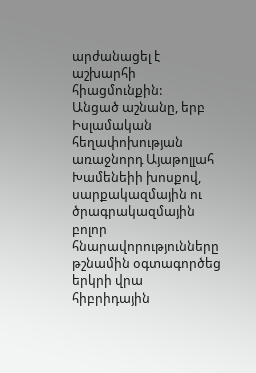արժանացել է աշխարհի հիացմունքին:
Անցած աշնանը, երբ Իսլամական հեղափոխության առաջնորդ Այաթոլլահ Խամենեիի խոսքով, սարքակազմային ու ծրագրակազմային բոլոր հնարավորությունները թշնամին օգտագործեց երկրի վրա հիբրիդային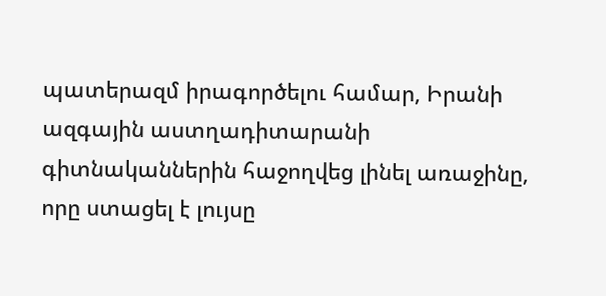պատերազմ իրագործելու համար, Իրանի ազգային աստղադիտարանի գիտնականներին հաջողվեց լինել առաջինը, որը ստացել է լույսը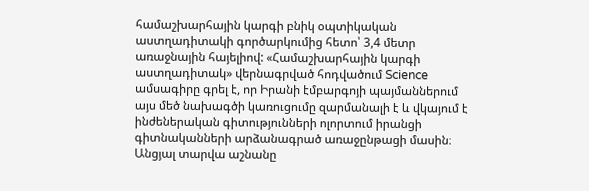համաշխարհային կարգի բնիկ օպտիկական աստղադիտակի գործարկումից հետո՝ 3,4 մետր առաջնային հայելիով: «Համաշխարհային կարգի աստղադիտակ» վերնագրված հոդվածում Science ամսագիրը գրել է, որ Իրանի էմբարգոյի պայմաններում այս մեծ նախագծի կառուցումը զարմանալի է և վկայում է ինժեներական գիտությունների ոլորտում իրանցի գիտնականների արձանագրած առաջընթացի մասին։
Անցյալ տարվա աշնանը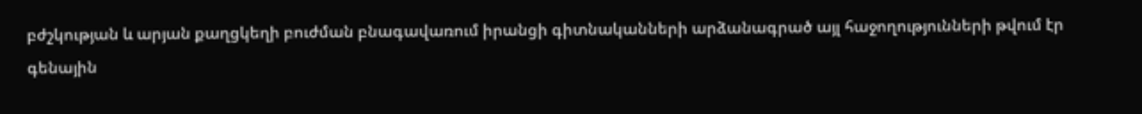բժշկության և արյան քաղցկեղի բուժման բնագավառում իրանցի գիտնականների արձանագրած այլ հաջողությունների թվում էր գենային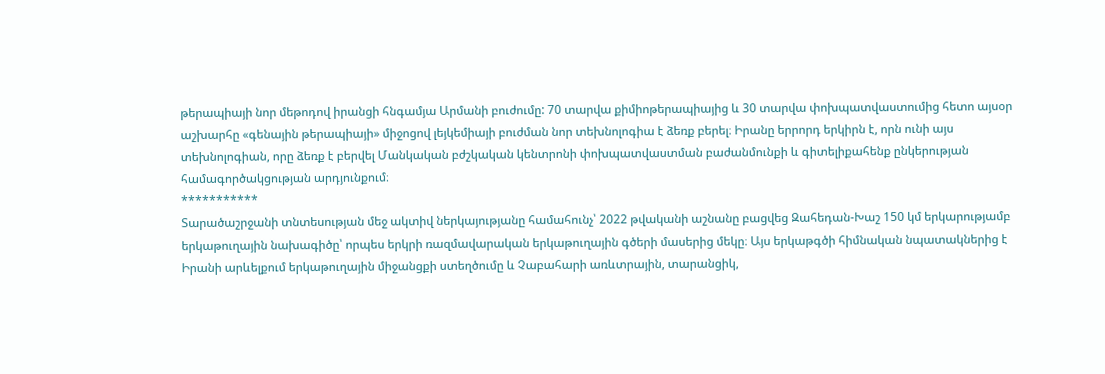թերապիայի նոր մեթոդով իրանցի հնգամյա Արմանի բուժումը: 70 տարվա քիմիոթերապիայից և 30 տարվա փոխպատվաստումից հետո այսօր աշխարհը «գենային թերապիայի» միջոցով լեյկեմիայի բուժման նոր տեխնոլոգիա է ձեռք բերել։ Իրանը երրորդ երկիրն է, որն ունի այս տեխնոլոգիան, որը ձեռք է բերվել Մանկական բժշկական կենտրոնի փոխպատվաստման բաժանմունքի և գիտելիքահենք ընկերության համագործակցության արդյունքում։
***********
Տարածաշրջանի տնտեսության մեջ ակտիվ ներկայությանը համահունչ՝ 2022 թվականի աշնանը բացվեց Զահեդան-Խաշ 150 կմ երկարությամբ երկաթուղային նախագիծը՝ որպես երկրի ռազմավարական երկաթուղային գծերի մասերից մեկը։ Այս երկաթգծի հիմնական նպատակներից է Իրանի արևելքում երկաթուղային միջանցքի ստեղծումը և Չաբահարի առևտրային, տարանցիկ,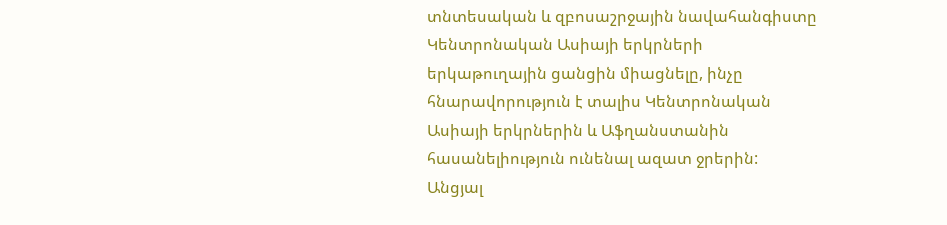տնտեսական և զբոսաշրջային նավահանգիստը Կենտրոնական Ասիայի երկրների երկաթուղային ցանցին միացնելը, ինչը հնարավորություն է տալիս Կենտրոնական Ասիայի երկրներին և Աֆղանստանին հասանելիություն ունենալ ազատ ջրերին:
Անցյալ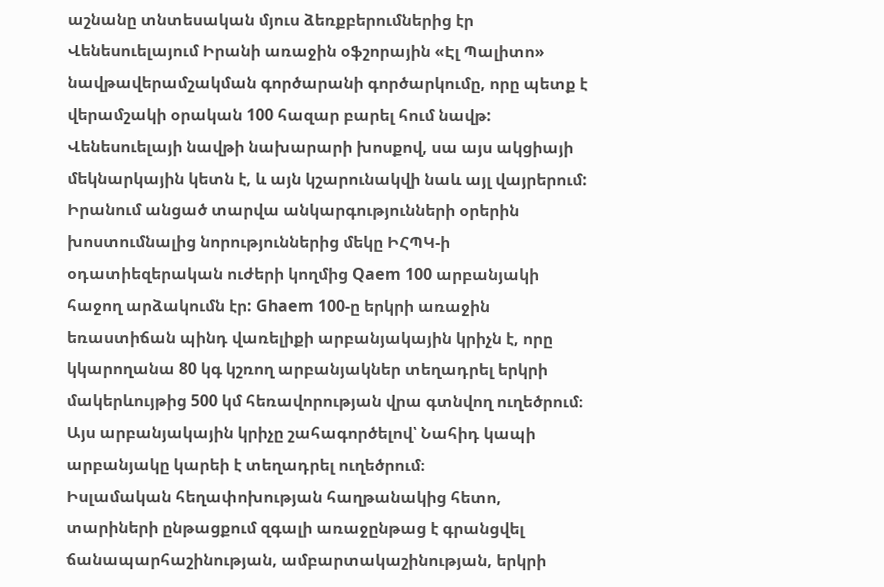աշնանը տնտեսական մյուս ձեռքբերումներից էր Վենեսուելայում Իրանի առաջին օֆշորային «Էլ Պալիտո» նավթավերամշակման գործարանի գործարկումը, որը պետք է վերամշակի օրական 100 հազար բարել հում նավթ: Վենեսուելայի նավթի նախարարի խոսքով, սա այս ակցիայի մեկնարկային կետն է, և այն կշարունակվի նաև այլ վայրերում:
Իրանում անցած տարվա անկարգությունների օրերին խոստումնալից նորություններից մեկը ԻՀՊԿ-ի օդատիեզերական ուժերի կողմից Qaem 100 արբանյակի հաջող արձակումն էր: Ghaem 100-ը երկրի առաջին եռաստիճան պինդ վառելիքի արբանյակային կրիչն է, որը կկարողանա 80 կգ կշռող արբանյակներ տեղադրել երկրի մակերևույթից 500 կմ հեռավորության վրա գտնվող ուղեծրում։ Այս արբանյակային կրիչը շահագործելով՝ Նահիդ կապի արբանյակը կարեի է տեղադրել ուղեծրում։
Իսլամական հեղափոխության հաղթանակից հետո, տարիների ընթացքում զգալի առաջընթաց է գրանցվել ճանապարհաշինության, ամբարտակաշինության, երկրի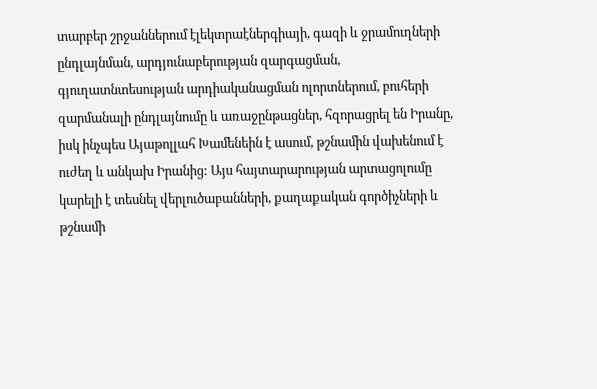տարբեր շրջաններում էլեկտրաէներգիայի, գազի և ջրամուղների ընդլայնման, արդյունաբերության զարգացման, գյուղատնտեսության արդիականացման ոլորտներում, բուհերի զարմանալի ընդլայնումը և առաջընթացներ, հզորացրել են Իրանը, իսկ ինչպես Այաթոլլահ Խամենեին է ասում, թշնամին վախենում է ուժեղ և անկախ Իրանից: Այս հայտարարության արտացոլումը կարելի է տեսնել վերլուծաբանների, քաղաքական գործիչների և թշնամի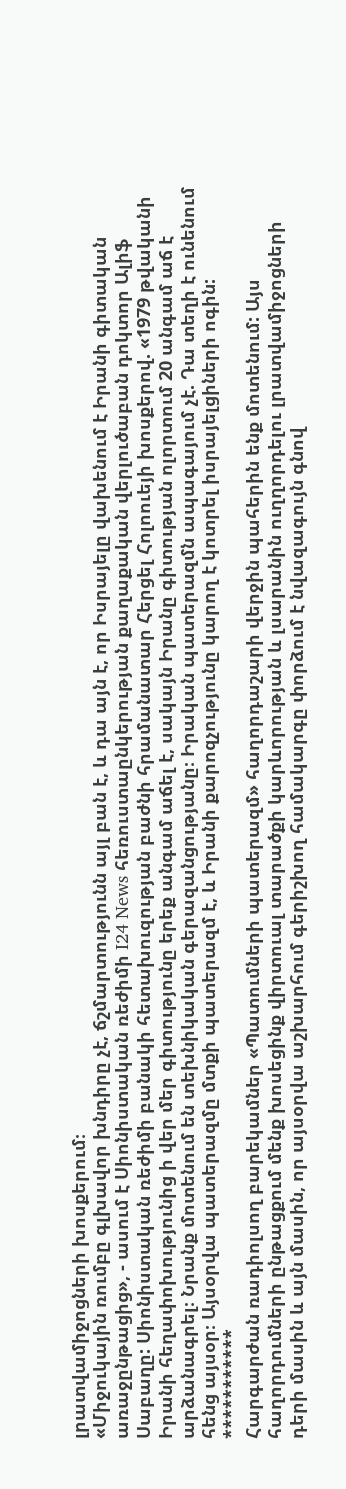լրատվամիջոցների խոսքերում։
«Միջուկային ռումբը գլխավոր խնդիրը չէ, ճշմարտությունն այլ բան է, և դա այն է, որ Իսրայելը վախենում է Իրանի գիտական առաջընթացից», - ասում է Սիոնիստական ռեժիմի I24 News հեռուստաընկերության քաղաքական վերլուծաբան դոկտոր Ալիֆ Սաբաղը: Սիոնիստական ռեժիմի բանակի հետախուզության բաժնի հրամանատար Հերցել Հոլոուեյի խոսքերով. «1979 թվականի Իրանի հեղափոխությունից ի վեր մեր գիտությունը երեք անգամ աճել է, սակայն Իրանը գիտության ոլորտում 20 անգամ աճ է արձանագրել։ Նրանք մոտենում են տեխնիկական գերազանցությանը։ Իրական պատերազմն ապագայում չէ. Դա տեղի է ունենում հենց այսօր։ Այսօրվա պատերազմը մտքի պատերազմ է, և Իրանի քարոզչությունը կարող է կոտրել իսրայելցիների ոգին:
***********
Հարգարժան ռադիոլսող բարեկամներ «Պատումների պատերազմ» հաղորդաշարի վերջին պահերին ենք մոտենում: Այս հաղորդումների ընթացքում մենք խոսեցինք վիրտուալ տարածքի կարևորության և լսարանին ուղղորդելու լրատվամիջոցների դերի մասին և այն մասին, որ այսօրվա աշխարհում գերիշխող համակարգը փորձում է նվազագույն գնով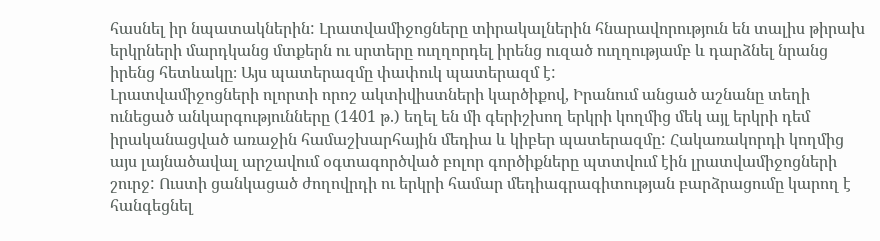հասնել իր նպատակներին: Լրատվամիջոցները տիրակալներին հնարավորություն են տալիս թիրախ երկրների մարդկանց մտքերն ու սրտերը ուղղորդել իրենց ուզած ուղղությամբ և դարձնել նրանց իրենց հետևակը։ Այս պատերազմը փափուկ պատերազմ է:
Լրատվամիջոցների ոլորտի որոշ ակտիվիստների կարծիքով, Իրանում անցած աշնանը տեղի ունեցած անկարգությունները (1401 թ.) եղել են մի գերիշխող երկրի կողմից մեկ այլ երկրի դեմ իրականացված առաջին համաշխարհային մեդիա և կիբեր պատերազմը: Հակառակորդի կողմից այս լայնածավալ արշավում օգտագործված բոլոր գործիքները պտտվում էին լրատվամիջոցների շուրջ: Ուստի ցանկացած ժողովրդի ու երկրի համար մեդիագրագիտության բարձրացումը կարող է հանգեցնել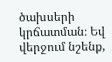ծախսերի կրճատման։ Եվ վերջում նշենք,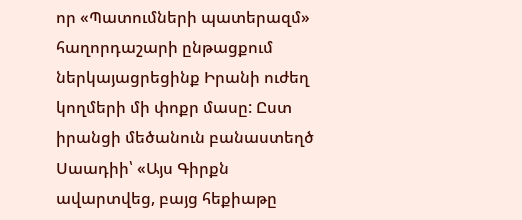որ «Պատումների պատերազմ» հաղորդաշարի ընթացքում ներկայացրեցինք Իրանի ուժեղ կողմերի մի փոքր մասը: Ըստ իրանցի մեծանուն բանաստեղծ Սաադիի՝ «Այս Գիրքն ավարտվեց, բայց հեքիաթը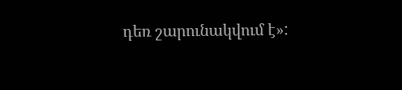դեռ շարունակվում է»: